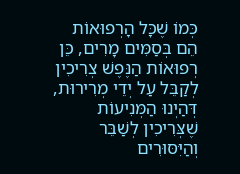כְּמוֹ שֶׁכָּל הָרְפוּאוֹת הֵם בְּסַמִּים מָרִים, כֵּן רְפוּאוֹת הַנֶּפֶשׁ צְרִיכִין לְקַבֵּל עַל יְדֵי מְרִירוּת, דְּהַיְנוּ הַמְּנִיעוֹת שֶׁצְּרִיכִין לְשַׁבֵּר וְהַיִּסּוּרִים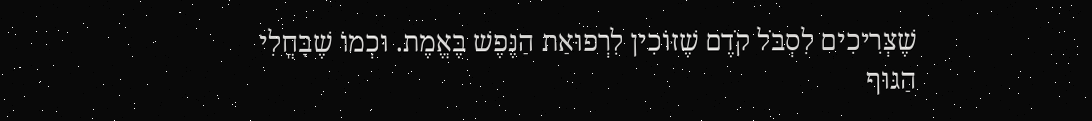שֶׁצְּרִיכִים לִסְבֹּל קֹדֶם שֶׁזּוֹכִין לִרְפוּאַת הַנֶּפֶשׁ בֶּאֱמֶת. וּכְמוֹ שֶׁבָּחֳלִי הַגּוּף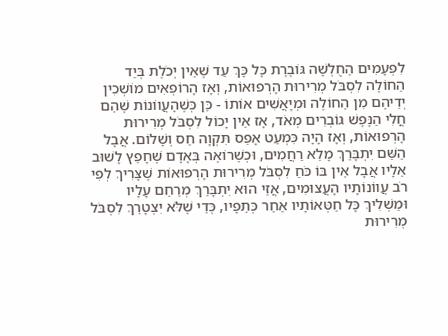לִפְעָמִים הַחֻלְשָׁה גּוֹבֶרֶת כָּל כָּךְ עַד שֶׁאֵין יְכֹלֶת בְּיַד הַחוֹלֶה לִסְבֹּל מְרִירוּת הָרְפוּאוֹת, וְאָז הָרוֹפְאִים מוֹשְׁכִין יְדֵיהֶם מִן הַחוֹלֶה וּמְיָאֲשִׁים אוֹתוֹ - כֵּן כְּשֶׁהָעֲווֹנוֹת שֶׁהֵם חֳלִי הַנֶּפֶשׁ גּוֹבְרִים מְאֹד, אָז אֵין יָכוֹל לִסְבֹּל מְרִירוּת הָרְפוּאוֹת, וְאָז הָיָה כִּמְעַט אָפֵס תִּקְוָה חַס וְשָׁלוֹם. אֲבָל הַשֵּׁם יִתְבָּרַךְ מָלֵא רַחֲמִים, וּכְשֶׁרוֹאֶה בְּאָדָם שֶׁחָפֵץ לָשׁוּב אֵלָיו אֲבָל אֵין בּוֹ כֹּחַ לִסְבֹּל מְרִירוּת הָרְפוּאוֹת שֶׁצָּרִיךְ לְפִי רֹב עֲווֹנוֹתָיו הָעֲצוּמִים, אֲזַי הוּא יִתְבָּרַךְ מְרַחֵם עָלָיו וּמַשְׁלִיךְ כָּל חַטְּאוֹתָיו אַחַר כְּתֵפָיו, כְּדֵי שֶׁלֹּא יִצְטָרֵךְ לִסְבֹּל מְרִירוּת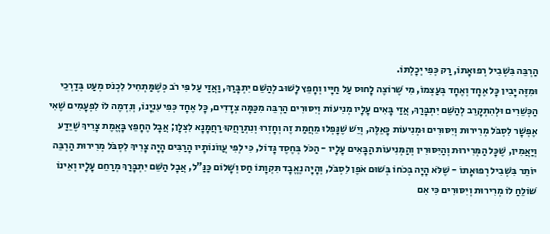הַרְבֵּה בִּשְׁבִיל רְפוּאָתוֹ, רַק כְּפִי יְכָלְתּוֹ.
וּמִזֶּה יָבִין כָּל אֶחָד וְאֶחָד בְּעַצְמוֹ, מִי שֶׁרוֹצֶה לָחוּס עַל חַיָּיו וְחָפֵץ לָשׁוּב לְהַשֵּׁם יִתְבָּרַךְ, וַאֲזַי עַל פִּי רֹב כְּשֶׁמַּתְחִיל לִכְנֹס מְעַט בְּדַרְכֵי הַכְּשֵׁרִים וּלְהִתְקָרֵב לְהַשֵּׁם יִתְבָּרַךְ, אֲזַי בָּאִים עָלָיו מְנִיעוֹת וְיִסּוּרִים הַרְבֵּה מִכַּמָּה צְדָדִים, כָּל אֶחָד כְּפִי עִנְיָנוֹ, וְנִדְמֶה לוֹ לִפְעָמִים שֶׁאִי אֶפְשָׁר לִסְבֹּל מְרִירוּת וְיִסּוּרִים וּמְנִיעוֹת כָּאֵלֶּה, וְיֵשׁ שֶׁנָּפְלוּ מֵחֲמַת זֶה וְחָזְרוּ וְנִתְרַחֲקוּ רַחֲמָנָא לִצְלָן; אֲבָל הֶחָפֵץ בָּאֱמֶת צָרִיךְ שֶׁיֵּדַע וְיַאֲמִין, שֶׁכָּל הַמְּרִירוּת וְהַיִּסּוּרִין וְהַמְּנִיעוֹת הַבָּאִים עָלָיו - הַכֹּל בְּחֶסֶד גָּדוֹל, כִּי לְפִי עֲווֹנוֹתָיו הָרַבִּים הָיָה צָרִיךְ לִסְבֹּל מְרִירוּת הַרְבֵּה יוֹתֵר בִּשְׁבִיל רְפוּאָתוֹ - שֶׁלֹּא הָיָה בְּכֹחוֹ בְּשׁוּם אֹפֶן לִסְבֹּל, וְהָיָה נֶאֱבָד תִּקְוָתוֹ חַס וְשָׁלוֹם כַּנַּ”ל, אֲבָל הַשֵּׁם יִתְבָּרַךְ מְרַחֵם עָלָיו וְאֵינוֹ שׁוֹלֵחַ לוֹ מְרִירוּת וְיִסּוּרִים כִּי אִם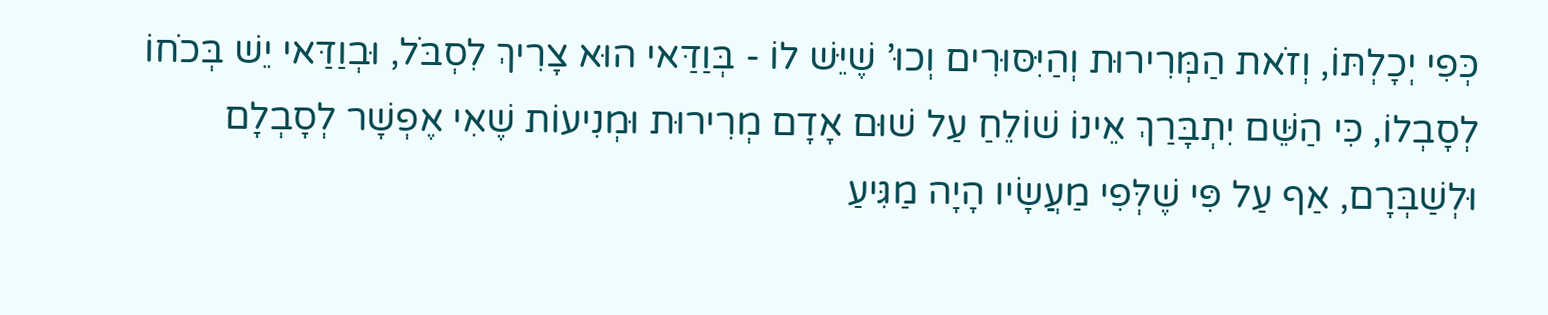כְּפִי יְכָלְתּוֹ, וְזֹאת הַמְּרִירוּת וְהַיִּסּוּרִים וְכוּ’ שֶׁיֵּשׁ לוֹ - בְּוַדַּאי הוּא צָרִיךְ לִסְבֹּל, וּבְוַדַּאי יֵשׁ בְּכֹחוֹ לְסָבְלוֹ, כִּי הַשֵּׁם יִתְבָּרַךְ אֵינוֹ שׁוֹלֵחַ עַל שׁוּם אָדָם מְרִירוּת וּמְנִיעוֹת שֶׁאִי אֶפְשָׁר לְסָבְלָם וּלְשַׁבְּרָם, אַף עַל פִּי שֶׁלְּפִי מַעֲשָׂיו הָיָה מַגִּיעַ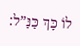לוֹ כָּךְ כַּנַּ”ל: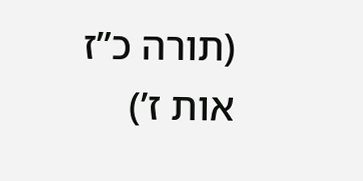(תורה כ”ז אות ז’)